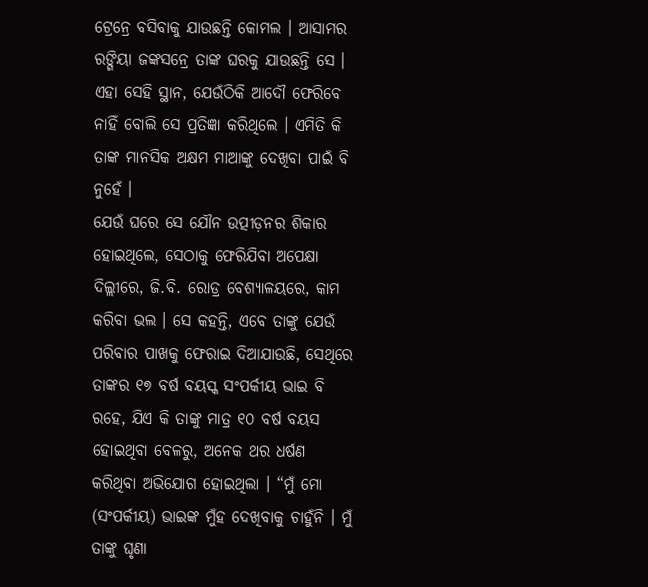ଟ୍ରେନ୍ରେ ବସିବାକୁ ଯାଉଛନ୍ତି କୋମଲ । ଆସାମର ରଙ୍ଗିୟା ଜଙ୍କସନ୍ରେ ତାଙ୍କ ଘରକୁ ଯାଉଛନ୍ତି ସେ ।
ଏହା ସେହି ସ୍ଥାନ, ଯେଉଁଠିକି ଆଦୌ ଫେରିବେ ନାହିଁ ବୋଲି ସେ ପ୍ରତିଜ୍ଞା କରିଥିଲେ । ଏମିତି କି ତାଙ୍କ ମାନସିକ ଅକ୍ଷମ ମାଆଙ୍କୁ ଦେଖିବା ପାଇଁ ବି ନୁହେଁ ।
ଯେଉଁ ଘରେ ସେ ଯୌନ ଉତ୍ପୀଡ଼ନର ଶିକାର ହୋଇଥିଲେ, ସେଠାକୁ ଫେରିଯିବା ଅପେକ୍ଷା ଦିଲ୍ଲୀରେ, ଜି.ବି. ରୋଡ୍ର ବେଶ୍ୟାଳୟରେ, କାମ କରିବା ଭଲ । ସେ କହନ୍ତି, ଏବେ ତାଙ୍କୁ ଯେଉଁ ପରିବାର ପାଖକୁ ଫେରାଇ ଦିଆଯାଉଛି, ସେଥିରେ ତାଙ୍କର ୧୭ ବର୍ଷ ବୟସ୍କ ସଂପର୍କୀୟ ଭାଇ ବି ରହେ, ଯିଏ କି ତାଙ୍କୁ ମାତ୍ର ୧୦ ବର୍ଷ ବୟସ ହୋଇଥିବା ବେଳରୁ, ଅନେକ ଥର ଧର୍ଷଣ କରିଥିବା ଅଭିଯୋଗ ହୋଇଥିଲା । “ମୁଁ ମୋ (ସଂପର୍କୀୟ) ଭାଇଙ୍କ ମୁଁହ ଦେଖିବାକୁ ଚାହୁଁନି । ମୁଁ ତାଙ୍କୁ ଘୃଣା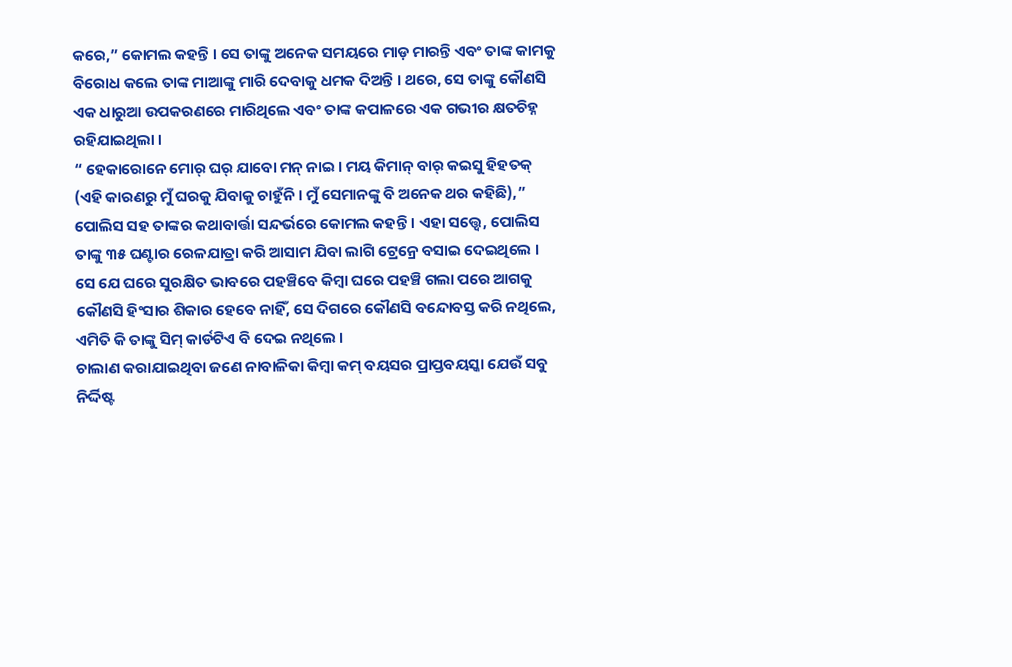କରେ,” କୋମଲ କହନ୍ତି । ସେ ତାଙ୍କୁ ଅନେକ ସମୟରେ ମାଡ଼ ମାରନ୍ତି ଏବଂ ତାଙ୍କ କାମକୁ ବିରୋଧ କଲେ ତାଙ୍କ ମାଆଙ୍କୁ ମାରି ଦେବାକୁ ଧମକ ଦିଅନ୍ତି । ଥରେ, ସେ ତାଙ୍କୁ କୌଣସି ଏକ ଧାରୁଆ ଉପକରଣରେ ମାରିଥିଲେ ଏବଂ ତାଙ୍କ କପାଳରେ ଏକ ଗଭୀର କ୍ଷତଚିହ୍ନ ରହିଯାଇଥିଲା ।
“ ହେକାରୋନେ ମୋର୍ ଘର୍ ଯାବୋ ମନ୍ ନାଇ । ମୟ କିମାନ୍ ବାର୍ କଇସୁ ହିହତକ୍ (ଏହି କାରଣରୁ ମୁଁ ଘରକୁ ଯିବାକୁ ଚାହୁଁନି । ମୁଁ ସେମାନଙ୍କୁ ବି ଅନେକ ଥର କହିଛି),” ପୋଲିସ ସହ ତାଙ୍କର କଥାବାର୍ତ୍ତା ସନ୍ଦର୍ଭରେ କୋମଲ କହନ୍ତି । ଏହା ସତ୍ତ୍ୱେ, ପୋଲିସ ତାଙ୍କୁ ୩୫ ଘଣ୍ଟାର ରେଳଯାତ୍ରା କରି ଆସାମ ଯିବା ଲାଗି ଟ୍ରେନ୍ରେ ବସାଇ ଦେଇଥିଲେ । ସେ ଯେ ଘରେ ସୁରକ୍ଷିତ ଭାବରେ ପହଞ୍ଚିବେ କିମ୍ବା ଘରେ ପହଞ୍ଚି ଗଲା ପରେ ଆଗକୁ କୌଣସି ହିଂସାର ଶିକାର ହେବେ ନାହିଁ, ସେ ଦିଗରେ କୌଣସି ବନ୍ଦୋବସ୍ତ କରି ନଥିଲେ, ଏମିତି କି ତାଙ୍କୁ ସିମ୍ କାର୍ଡଟିଏ ବି ଦେଇ ନଥିଲେ ।
ଚାଲାଣ କରାଯାଇଥିବା ଜଣେ ନାବାଳିକା କିମ୍ବା କମ୍ ବୟସର ପ୍ରାପ୍ତବୟସ୍କା ଯେଉଁ ସବୁ ନିର୍ଦ୍ଦିଷ୍ଟ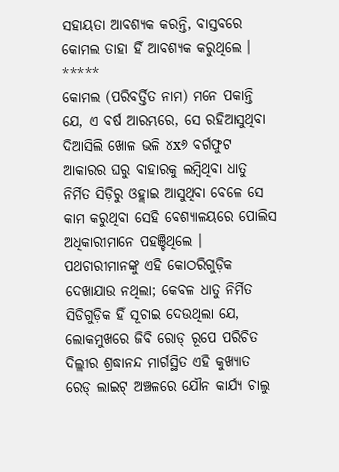ସହାୟତା ଆବଶ୍ୟକ କରନ୍ତି, ବାସ୍ତବରେ କୋମଲ ତାହା ହିଁ ଆବଶ୍ୟକ କରୁଥିଲେ ।
*****
କୋମଲ (ପରିବର୍ତ୍ତିତ ନାମ) ମନେ ପକାନ୍ତି ଯେ, ଏ ବର୍ଷ ଆରମ୍ଭରେ, ସେ ରହିଆସୁଥିବା ଦିଆସିଲି ଖୋଳ ଭଳି ୪x୬ ବର୍ଗଫୁଟ ଆକାରର ଘରୁ ବାହାରକୁ ଲମ୍ବିଥିବା ଧାତୁ ନିର୍ମିତ ସିଡ଼ିରୁ ଓହ୍ଲାଇ ଆସୁଥିବା ବେଳେ ସେ କାମ କରୁଥିବା ସେହି ବେଶ୍ୟାଳୟରେ ପୋଲିସ ଅଧିକାରୀମାନେ ପହଞ୍ଚିଥିଲେ । ପଥଚାରୀମାନଙ୍କୁ ଏହି କୋଠରିଗୁଡ଼ିକ ଦେଖାଯାଉ ନଥିଲା; କେବଳ ଧାତୁ ନିର୍ମିତ ସିଡିଗୁଡ଼ିକ ହିଁ ସୂଚାଇ ଦେଉଥିଲା ଯେ, ଲୋକମୁଖରେ ଜିବି ରୋଡ୍ ରୂପେ ପରିଚିତ ଦିଲ୍ଲୀର ଶ୍ରଦ୍ଧାନନ୍ଦ ମାର୍ଗସ୍ଥିତ ଏହି କୁଖ୍ୟାତ ରେଡ୍ ଲାଇଟ୍ ଅଞ୍ଚଳରେ ଯୌନ କାର୍ଯ୍ୟ ଚାଲୁ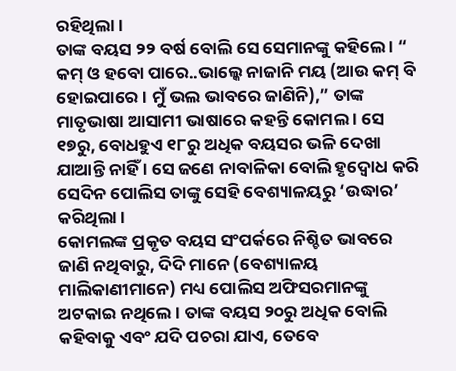ରହିଥିଲା ।
ତାଙ୍କ ବୟସ ୨୨ ବର୍ଷ ବୋଲି ସେ ସେମାନଙ୍କୁ କହିଲେ । “ କମ୍ ଓ ହବୋ ପାରେ..ଭାଲ୍କେ ନାଜାନି ମୟ (ଆଉ କମ୍ ବି ହୋଇପାରେ । ମୁଁ ଭଲ ଭାବରେ ଜାଣିନି),” ତାଙ୍କ ମାତୃଭାଷା ଆସାମୀ ଭାଷାରେ କହନ୍ତି କୋମଲ । ସେ ୧୭ରୁ, ବୋଧହୁଏ ୧୮ରୁ ଅଧିକ ବୟସର ଭଳି ଦେଖା ଯାଆନ୍ତି ନାହିଁ । ସେ ଜଣେ ନାବାଳିକା ବୋଲି ହୃଦ୍ବୋଧ କରି ସେଦିନ ପୋଲିସ ତାଙ୍କୁ ସେହି ବେଶ୍ୟାଳୟରୁ ‘ଉଦ୍ଧାର’ କରିଥିଲା ।
କୋମଲଙ୍କ ପ୍ରକୃତ ବୟସ ସଂପର୍କରେ ନିଶ୍ଚିତ ଭାବରେ ଜାଣି ନଥିବାରୁ, ଦିଦି ମାନେ (ବେଶ୍ୟାଳୟ ମାଲିକାଣୀମାନେ) ମଧ୍ୟ ପୋଲିସ ଅଫିସରମାନଙ୍କୁ ଅଟକାଇ ନଥିଲେ । ତାଙ୍କ ବୟସ ୨୦ରୁ ଅଧିକ ବୋଲି କହିବାକୁ ଏବଂ ଯଦି ପଚରା ଯାଏ, ତେବେ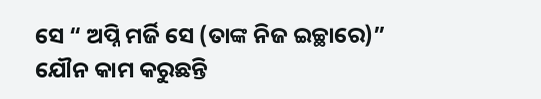ସେ “ ଅପ୍ନି ମର୍ଜି ସେ (ତାଙ୍କ ନିଜ ଇଚ୍ଛାରେ)” ଯୌନ କାମ କରୁଛନ୍ତି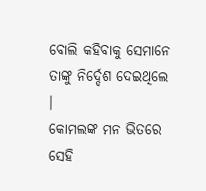ବୋଲି କହିବାକୁ ସେମାନେ ତାଙ୍କୁ ନିର୍ଦ୍ଦେଶ ଦେଇଥିଲେ ।
କୋମଲଙ୍କ ମନ ଭିତରେ ସେହି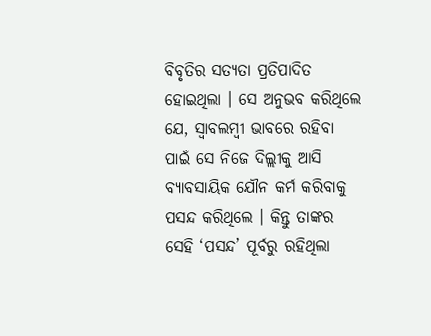ବିବୃତିର ସତ୍ୟତା ପ୍ରତିପାଦିତ ହୋଇଥିଲା । ସେ ଅନୁଭବ କରିଥିଲେ ଯେ, ସ୍ୱାବଲମ୍ବୀ ଭାବରେ ରହିବା ପାଇଁ ସେ ନିଜେ ଦିଲ୍ଲୀକୁ ଆସି ବ୍ୟାବସାୟିକ ଯୌନ କର୍ମ କରିବାକୁ ପସନ୍ଦ କରିଥିଲେ । କିନ୍ତୁ ତାଙ୍କର ସେହି ‘ପସନ୍ଦ’ ପୂର୍ବରୁ ରହିଥିଲା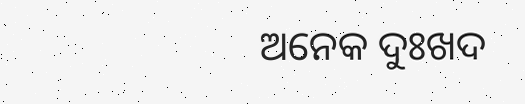ଅନେକ ଦୁଃଖଦ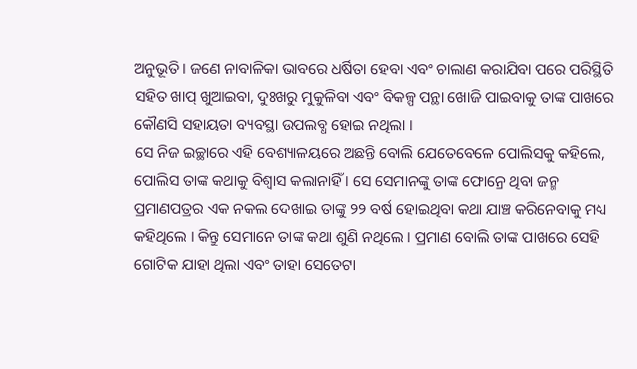ଅନୁଭୂତି । ଜଣେ ନାବାଳିକା ଭାବରେ ଧର୍ଷିତା ହେବା ଏବଂ ଚାଲାଣ କରାଯିବା ପରେ ପରିସ୍ଥିତି ସହିତ ଖାପ୍ ଖୁଆଇବା, ଦୁଃଖରୁ ମୁକୁଳିବା ଏବଂ ବିକଳ୍ପ ପନ୍ଥା ଖୋଜି ପାଇବାକୁ ତାଙ୍କ ପାଖରେ କୌଣସି ସହାୟତା ବ୍ୟବସ୍ଥା ଉପଲବ୍ଧ ହୋଇ ନଥିଲା ।
ସେ ନିଜ ଇଚ୍ଛାରେ ଏହି ବେଶ୍ୟାଳୟରେ ଅଛନ୍ତି ବୋଲି ଯେତେବେଳେ ପୋଲିସକୁ କହିଲେ, ପୋଲିସ ତାଙ୍କ କଥାକୁ ବିଶ୍ୱାସ କଲାନାହିଁ । ସେ ସେମାନଙ୍କୁ ତାଙ୍କ ଫୋନ୍ରେ ଥିବା ଜନ୍ମ ପ୍ରମାଣପତ୍ରର ଏକ ନକଲ ଦେଖାଇ ତାଙ୍କୁ ୨୨ ବର୍ଷ ହୋଇଥିବା କଥା ଯାଞ୍ଚ କରିନେବାକୁ ମଧ୍ୟ କହିଥିଲେ । କିନ୍ତୁ ସେମାନେ ତାଙ୍କ କଥା ଶୁଣି ନଥିଲେ । ପ୍ରମାଣ ବୋଲି ତାଙ୍କ ପାଖରେ ସେହି ଗୋଟିକ ଯାହା ଥିଲା ଏବଂ ତାହା ସେତେଟା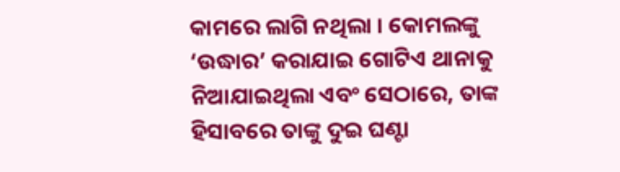କାମରେ ଲାଗି ନଥିଲା । କୋମଲଙ୍କୁ ‘ଉଦ୍ଧାର’ କରାଯାଇ ଗୋଟିଏ ଥାନାକୁ ନିଆଯାଇଥିଲା ଏବଂ ସେଠାରେ, ତାଙ୍କ ହିସାବରେ ତାଙ୍କୁ ଦୁଇ ଘଣ୍ଟା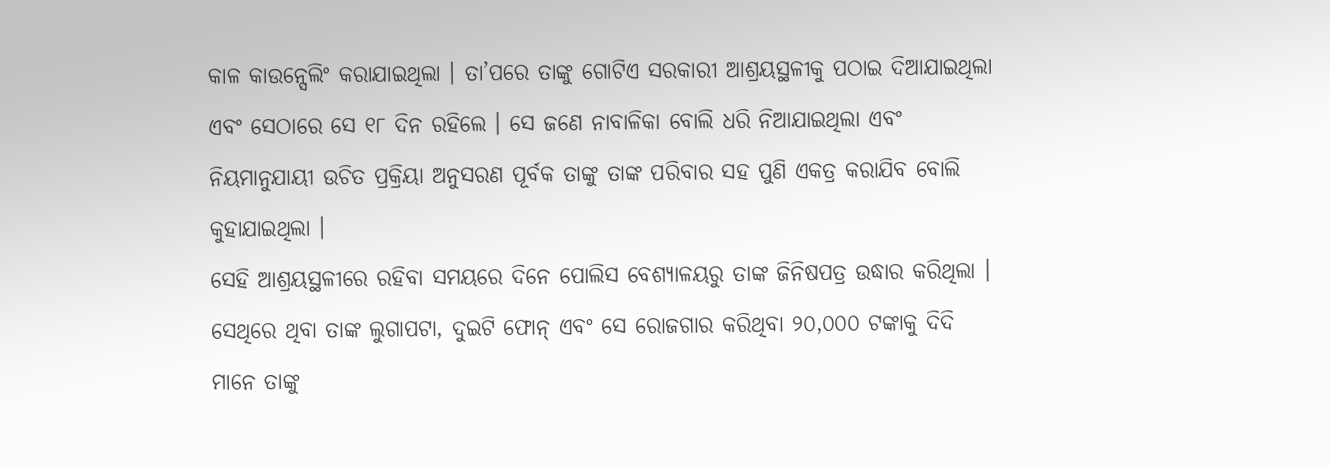କାଳ କାଉନ୍ସେଲିଂ କରାଯାଇଥିଲା । ତା’ପରେ ତାଙ୍କୁ ଗୋଟିଏ ସରକାରୀ ଆଶ୍ରୟସ୍ଥଳୀକୁ ପଠାଇ ଦିଆଯାଇଥିଲା ଏବଂ ସେଠାରେ ସେ ୧୮ ଦିନ ରହିଲେ । ସେ ଜଣେ ନାବାଳିକା ବୋଲି ଧରି ନିଆଯାଇଥିଲା ଏବଂ ନିୟମାନୁଯାୟୀ ଉଚିତ ପ୍ରକ୍ରିୟା ଅନୁସରଣ ପୂର୍ବକ ତାଙ୍କୁ ତାଙ୍କ ପରିବାର ସହ ପୁଣି ଏକତ୍ର କରାଯିବ ବୋଲି କୁହାଯାଇଥିଲା ।
ସେହି ଆଶ୍ରୟସ୍ଥଳୀରେ ରହିବା ସମୟରେ ଦିନେ ପୋଲିସ ବେଶ୍ୟାଳୟରୁ ତାଙ୍କ ଜିନିଷପତ୍ର ଉଦ୍ଧାର କରିଥିଲା । ସେଥିରେ ଥିବା ତାଙ୍କ ଲୁଗାପଟା, ଦୁଇଟି ଫୋନ୍ ଏବଂ ସେ ରୋଜଗାର କରିଥିବା ୨୦,୦୦୦ ଟଙ୍କାକୁ ଦିଦି ମାନେ ତାଙ୍କୁ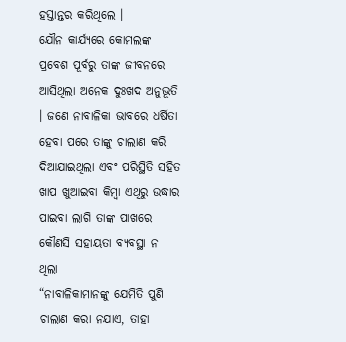ହସ୍ତାନ୍ତର କରିଥିଲେ ।
ଯୌନ କାର୍ଯ୍ୟରେ କୋମଲଙ୍କ ପ୍ରବେଶ ପୂର୍ବରୁ ତାଙ୍କ ଜୀବନରେ ଆସିଥିଲା ଅନେକ ଦୁଃଖଦ ଅନୁଭୂତି । ଜଣେ ନାବାଳିକା ଭାବରେ ଧର୍ଷିତା ହେବା ପରେ ତାଙ୍କୁ ଚାଲାଣ କରି ଦିଆଯାଇଥିଲା ଏବଂ ପରିସ୍ଥିତି ସହିତ ଖାପ ଖୁଆଇବା କିମ୍ବା ଏଥିରୁ ଉଦ୍ଧାର ପାଇବା ଲାଗି ତାଙ୍କ ପାଖରେ କୌଣସି ସହାୟତା ବ୍ୟବସ୍ଥା ନ ଥିଲା
“ନାବାଳିକାମାନଙ୍କୁ ଯେମିତି ପୁଣି ଚାଲାଣ କରା ନଯାଏ, ତାହା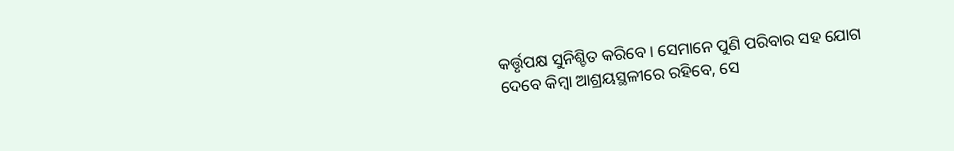କର୍ତ୍ତୃପକ୍ଷ ସୁନିଶ୍ଚିତ କରିବେ । ସେମାନେ ପୁଣି ପରିବାର ସହ ଯୋଗ ଦେବେ କିମ୍ବା ଆଶ୍ରୟସ୍ଥଳୀରେ ରହିବେ, ସେ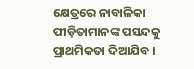କ୍ଷେତ୍ରରେ ନାବାଳିକା ପୀଡ଼ିତାମାନଙ୍କ ପସନ୍ଦକୁ ପ୍ରାଥମିକତା ଦିଆଯିବ ।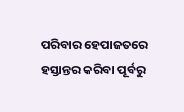ପରିବାର ହେପାଜତରେ ହସ୍ତାନ୍ତର କରିବା ପୂର୍ବରୁ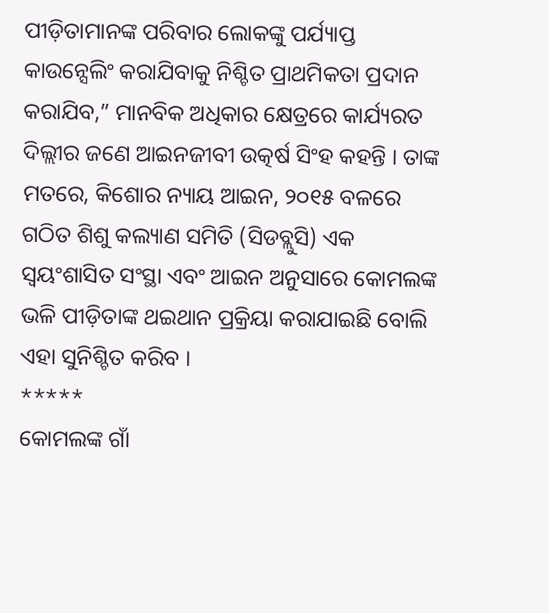ପୀଡ଼ିତାମାନଙ୍କ ପରିବାର ଲୋକଙ୍କୁ ପର୍ଯ୍ୟାପ୍ତ କାଉନ୍ସେଲିଂ କରାଯିବାକୁ ନିଶ୍ଚିତ ପ୍ରାଥମିକତା ପ୍ରଦାନ କରାଯିବ,” ମାନବିକ ଅଧିକାର କ୍ଷେତ୍ରରେ କାର୍ଯ୍ୟରତ ଦିଲ୍ଲୀର ଜଣେ ଆଇନଜୀବୀ ଉତ୍କର୍ଷ ସିଂହ କହନ୍ତି । ତାଙ୍କ ମତରେ, କିଶୋର ନ୍ୟାୟ ଆଇନ, ୨୦୧୫ ବଳରେ ଗଠିତ ଶିଶୁ କଲ୍ୟାଣ ସମିତି (ସିଡବ୍ଲୁସି) ଏକ ସ୍ୱୟଂଶାସିତ ସଂସ୍ଥା ଏବଂ ଆଇନ ଅନୁସାରେ କୋମଲଙ୍କ ଭଳି ପୀଡ଼ିତାଙ୍କ ଥଇଥାନ ପ୍ରକ୍ରିୟା କରାଯାଇଛି ବୋଲି ଏହା ସୁନିଶ୍ଚିତ କରିବ ।
*****
କୋମଲଙ୍କ ଗାଁ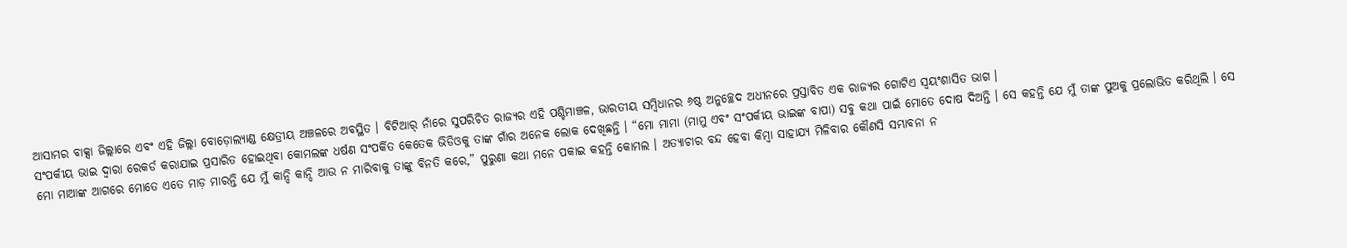ଆସାମର ବାକ୍ସା ଜିଲ୍ଲାରେ ଏବଂ ଏହି ଜିଲ୍ଲା ବୋଡ଼ୋଲ୍ୟାଣ୍ଡ କ୍ଷେତ୍ରୀୟ ଅଞ୍ଚଳରେ ଅବସ୍ଥିତ । ବିଟିଆର୍ ନାଁରେ ସୁପରିଚିତ ରାଜ୍ୟର ଏହି ପଶ୍ଚିମାଞ୍ଚଳ, ଭାରତୀୟ ସମ୍ବିଧାନର ୬ଷ୍ଠ ଅନୁଚ୍ଛେଦ ଅଧୀନରେ ପ୍ରସ୍ତାବିତ ଏକ ରାଜ୍ୟର ଗୋଟିଏ ସ୍ୱୟଂଶାସିତ ଭାଗ ।
ସଂପର୍କୀୟ ଭାଇ ଦ୍ୱାରା ରେକର୍ଡ କରାଯାଇ ପ୍ରସାରିତ ହୋଇଥିବା କୋମଲଙ୍କ ଧର୍ଷଣ ସଂପର୍କିତ କେତେକ ଭିଡିଓକୁ ତାଙ୍କ ଗାଁର ଅନେକ ଲୋକ ଦେଖିଛନ୍ତି । “ମୋ ମାମା (ମାମୁ ଏବଂ ସଂପର୍କୀୟ ଭାଇଙ୍କ ବାପା) ସବୁ କଥା ପାଇଁ ମୋତେ ଦୋଷ ଦିଅନ୍ତି । ସେ କହନ୍ତି ଯେ ମୁଁ ତାଙ୍କ ପୁଅକୁ ପ୍ରଲୋଭିତ କରିଥିଲି । ସେ ମୋ ମାଆଙ୍କ ଆଗରେ ମୋତେ ଏତେ ମାଡ଼ ମାରନ୍ତି ଯେ ମୁଁ କାନ୍ଦି କାନ୍ଦି ଆଉ ନ ମାରିବାକୁ ତାଙ୍କୁ ବିନତି କରେ,” ପୁରୁଣା କଥା ମନେ ପକାଇ କହନ୍ତି କୋମଲ । ଅତ୍ୟାଚାର ବନ୍ଦ ହେବା କିମ୍ବା ସାହାଯ୍ୟ ମିଳିବାର କୌଣସି ସମ୍ଭାବନା ନ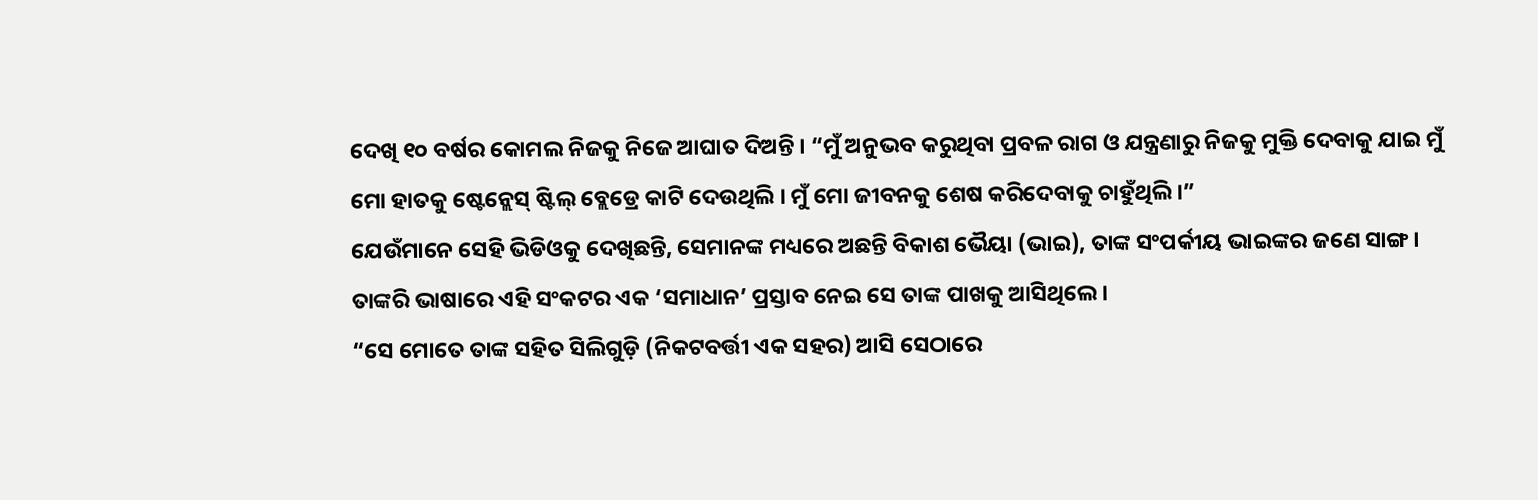ଦେଖି ୧୦ ବର୍ଷର କୋମଲ ନିଜକୁ ନିଜେ ଆଘାତ ଦିଅନ୍ତି । “ମୁଁ ଅନୁଭବ କରୁଥିବା ପ୍ରବଳ ରାଗ ଓ ଯନ୍ତ୍ରଣାରୁ ନିଜକୁ ମୁକ୍ତି ଦେବାକୁ ଯାଇ ମୁଁ ମୋ ହାତକୁ ଷ୍ଟେନ୍ଲେସ୍ ଷ୍ଟିଲ୍ ବ୍ଲେଡ୍ରେ କାଟି ଦେଉଥିଲି । ମୁଁ ମୋ ଜୀବନକୁ ଶେଷ କରିଦେବାକୁ ଚାହୁଁଥିଲି ।”
ଯେଉଁମାନେ ସେହି ଭିଡିଓକୁ ଦେଖିଛନ୍ତି, ସେମାନଙ୍କ ମଧ୍ୟରେ ଅଛନ୍ତି ବିକାଶ ଭୈୟା (ଭାଇ), ତାଙ୍କ ସଂପର୍କୀୟ ଭାଇଙ୍କର ଜଣେ ସାଙ୍ଗ । ତାଙ୍କରି ଭାଷାରେ ଏହି ସଂକଟର ଏକ ‘ସମାଧାନ’ ପ୍ରସ୍ତାବ ନେଇ ସେ ତାଙ୍କ ପାଖକୁ ଆସିଥିଲେ ।
“ସେ ମୋତେ ତାଙ୍କ ସହିତ ସିଲିଗୁଡ଼ି (ନିକଟବର୍ତ୍ତୀ ଏକ ସହର) ଆସି ସେଠାରେ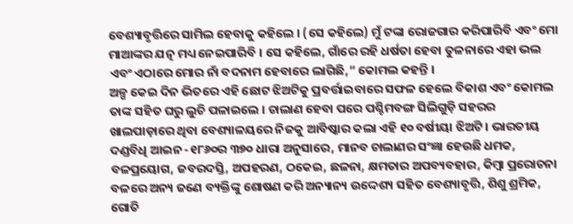ବେଶ୍ୟାବୃତ୍ତିରେ ସାମିଲ ହେବାକୁ କହିଲେ । (ସେ କହିଲେ) ମୁଁ ଟଙ୍କା ରୋଜଗାର କରିପାରିବି ଏବଂ ମୋ ମାଆଙ୍କର ଯତ୍ନ ମଧ୍ୟ ନେଇପାରିବି । ସେ କହିଲେ, ଗାଁରେ ରହି ଧର୍ଷତା ହେବା ତୁଳନାରେ ଏହା ଭଲ ଏବଂ ଏଠାରେ ମୋର ନାଁ ବଦନାମ ହେବାରେ ଲାଗିଛି,” କୋମଲ କହନ୍ତି ।
ଅଳ୍ପ କେଇ ଦିନ ଭିତରେ ଏହି ଛୋଟ ଝିଅଟିକୁ ପ୍ରବର୍ତ୍ତାଇବାରେ ସଫଳ ହେଲେ ବିକାଶ ଏବଂ କୋମଲ ତାଙ୍କ ସହିତ ଘରୁ ଲୁଚି ପଳାଇଲେ । ଚାଲାଣ ହେବା ପରେ ପଶ୍ଚିମବଙ୍ଗ ସିଲିଗୁଡ଼ି ସହରର ଖାଲପାଡ଼ାରେ ଥିବା ବେଶ୍ୟାଳୟରେ ନିଜକୁ ଆବିଷ୍କାର କଲା ଏହି ୧୦ ବର୍ଷୀୟା ଝିଅଟି । ଭାରତୀୟ ଦଣ୍ଡବିଧି ଆଇନ -୧୮୬୦ର ୩୭୦ ଧାରା ଅନୁସାରେ, ମାନବ ଚାଲାଣର ସଂଜ୍ଞା ହେଉଛି ଧମକ, ବଳପ୍ରୟୋଗ, ଜବରଦସ୍ତି, ଅପହରଣ, ଠକେଇ, ଛଳନା, କ୍ଷମତାର ଅପବ୍ୟବହାର, କିମ୍ବା ପ୍ରରୋଚନା ବଳରେ ଅନ୍ୟ ଜଣେ ବ୍ୟକ୍ତିଙ୍କୁ ଶୋଷଣ କରି ଅନ୍ୟାନ୍ୟ ଉଦ୍ଦେଶ୍ୟ ସହିତ ବେଶ୍ୟାବୃତ୍ତି, ଶିଶୁ ଶ୍ରମିକ, ଗୋତି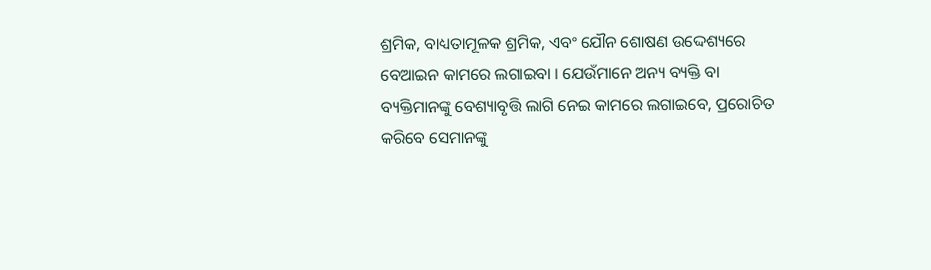ଶ୍ରମିକ, ବାଧ୍ୟତାମୂଳକ ଶ୍ରମିକ, ଏବଂ ଯୌନ ଶୋଷଣ ଉଦ୍ଦେଶ୍ୟରେ ବେଆଇନ କାମରେ ଲଗାଇବା । ଯେଉଁମାନେ ଅନ୍ୟ ବ୍ୟକ୍ତି ବା ବ୍ୟକ୍ତିମାନଙ୍କୁ ବେଶ୍ୟାବୃତ୍ତି ଲାଗି ନେଇ କାମରେ ଲଗାଇବେ, ପ୍ରରୋଚିତ କରିବେ ସେମାନଙ୍କୁ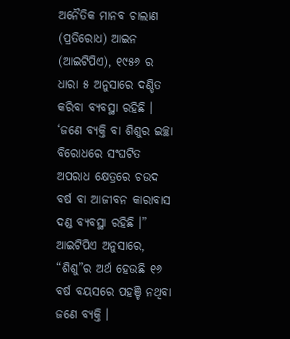ଅନୈତିକ ମାନବ ଚାଲାଣ (ପ୍ରତିରୋଧ) ଆଇନ (ଆଇଟିପିଏ), ୧୯୫୬ ର ଧାରା ୫ ଅନୁସାରେ ଦଣ୍ଡିତ କରିବା ବ୍ୟବସ୍ଥା ରହିଛି । ‘ଜଣେ ବ୍ୟକ୍ତି ବା ଶିଶୁର ଇଚ୍ଛା ବିରୋଧରେ ସଂଘଟିତ ଅପରାଧ କ୍ଷେତ୍ରରେ ଚଉଦ ବର୍ଷ ବା ଆଜୀବନ କାରାବାସ ଦଣ୍ଡ ବ୍ୟବସ୍ଥା ରହିଛି ।” ଆଇଟିପିଏ ଅନୁସାରେ, “ଶିଶୁ”ର ଅର୍ଥ ହେଉଛି ୧୬ ବର୍ଷ ବୟସରେ ପହଞ୍ଚି ନଥିବା ଜଣେ ବ୍ୟକ୍ତି ।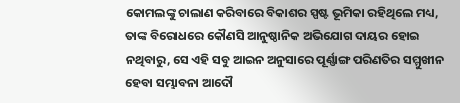କୋମଲଙ୍କୁ ଚାଲାଣ କରିବାରେ ବିକାଶର ସ୍ପଷ୍ଟ ଭୂମିକା ରହିଥିଲେ ମଧ୍ୟ, ତାଙ୍କ ବିରୋଧରେ କୌଣସି ଆନୁଷ୍ଠାନିକ ଅଭିଯୋଗ ଦାୟର ହୋଇ ନଥିବାରୁ, ସେ ଏହି ସବୁ ଆଇନ ଅନୁସାରେ ପୂର୍ଣ୍ଣାଙ୍ଗ ପରିଣତିର ସମ୍ମୁଖୀନ ହେବା ସମ୍ଭାବନା ଆଦୌ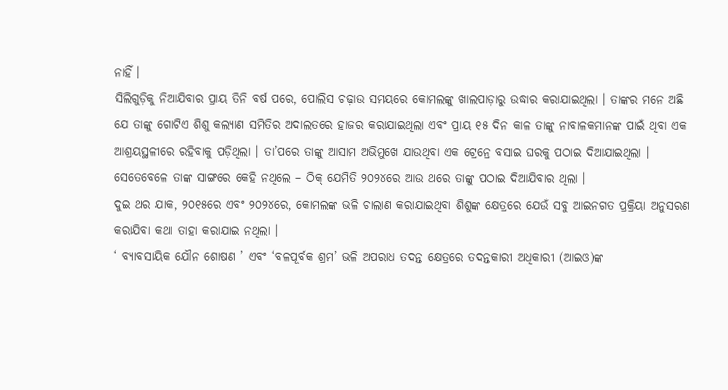ନାହିଁ ।
ସିଲିଗୁଡ଼ିକୁ ନିଆଯିବାର ପ୍ରାୟ ତିନି ବର୍ଷ ପରେ, ପୋଲିସ ଚଢ଼ାଉ ସମୟରେ କୋମଲଙ୍କୁ ଖାଲପାଡ଼ାରୁ ଉଦ୍ଧାର କରାଯାଇଥିଲା । ତାଙ୍କର ମନେ ଅଛି ଯେ ତାଙ୍କୁ ଗୋଟିଏ ଶିଶୁ କଲ୍ୟାଣ ସମିତିର ଅଦାଲତରେ ହାଜର କରାଯାଇଥିଲା ଏବଂ ପ୍ରାୟ ୧୫ ଦିନ କାଳ ତାଙ୍କୁ ନାବାଳକମାନଙ୍କ ପାଇଁ ଥିବା ଏକ ଆଶ୍ରୟସ୍ଥଳୀରେ ରହିବାକୁ ପଡ଼ିଥିଲା । ତା’ପରେ ତାଙ୍କୁ ଆସାମ ଅଭିମୁଖେ ଯାଉଥିବା ଏକ ଟ୍ରେନ୍ରେ ବସାଇ ଘରକୁ ପଠାଇ ଦିଆଯାଇଥିଲା । ସେତେବେଳେ ତାଙ୍କ ସାଙ୍ଗରେ କେହି ନଥିଲେ – ଠିକ୍ ଯେମିତି ୨୦୨୪ରେ ଆଉ ଥରେ ତାଙ୍କୁ ପଠାଇ ଦିଆଯିବାର ଥିଲା ।
ଦୁଇ ଥର ଯାକ, ୨୦୧୫ରେ ଏବଂ ୨୦୨୪ରେ, କୋମଲଙ୍କ ଭଳି ଚାଲାଣ କରାଯାଇଥିବା ଶିଶୁଙ୍କ କ୍ଷେତ୍ରରେ ଯେଉଁ ସବୁ ଆଇନଗତ ପ୍ରକ୍ରିୟା ଅନୁସରଣ କରାଯିବା କଥା ତାହା କରାଯାଇ ନଥିଲା ।
‘ ବ୍ୟାବସାୟିକ ଯୌନ ଶୋଷଣ ’ ଏବଂ ‘ବଳପୂର୍ବକ ଶ୍ରମ’ ଭଳି ଅପରାଧ ତଦନ୍ତ କ୍ଷେତ୍ରରେ ତଦନ୍ତକାରୀ ଅଧିକାରୀ (ଆଇଓ)ଙ୍କ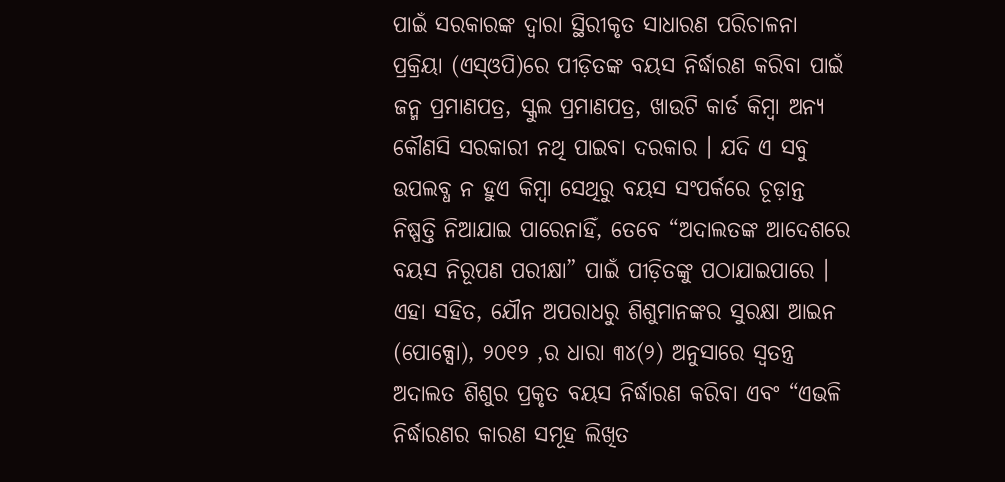ପାଇଁ ସରକାରଙ୍କ ଦ୍ୱାରା ସ୍ଥିରୀକୃତ ସାଧାରଣ ପରିଚାଳନା ପ୍ରକ୍ରିୟା (ଏସ୍ଓପି)ରେ ପୀଡ଼ିତଙ୍କ ବୟସ ନିର୍ଦ୍ଧାରଣ କରିବା ପାଇଁ ଜନ୍ମ ପ୍ରମାଣପତ୍ର, ସ୍କୁଲ ପ୍ରମାଣପତ୍ର, ଖାଉଟି କାର୍ଡ କିମ୍ବା ଅନ୍ୟ କୌଣସି ସରକାରୀ ନଥି ପାଇବା ଦରକାର । ଯଦି ଏ ସବୁ ଉପଲବ୍ଧ ନ ହୁଏ କିମ୍ବା ସେଥିରୁ ବୟସ ସଂପର୍କରେ ଚୂଡ଼ାନ୍ତ ନିଷ୍ପତ୍ତି ନିଆଯାଇ ପାରେନାହିଁ, ତେବେ “ଅଦାଲତଙ୍କ ଆଦେଶରେ ବୟସ ନିରୂପଣ ପରୀକ୍ଷା” ପାଇଁ ପୀଡ଼ିତଙ୍କୁ ପଠାଯାଇପାରେ । ଏହା ସହିତ, ଯୌନ ଅପରାଧରୁ ଶିଶୁମାନଙ୍କର ସୁରକ୍ଷା ଆଇନ (ପୋକ୍ସୋ), ୨୦୧୨ ,ର ଧାରା ୩୪(୨) ଅନୁସାରେ ସ୍ୱତନ୍ତ୍ର ଅଦାଲତ ଶିଶୁର ପ୍ରକୃତ ବୟସ ନିର୍ଦ୍ଧାରଣ କରିବା ଏବଂ “ଏଭଳି ନିର୍ଦ୍ଧାରଣର କାରଣ ସମୂହ ଲିଖିତ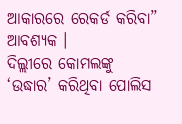ଆକାରରେ ରେକର୍ଡ କରିବା” ଆବଶ୍ୟକ ।
ଦିଲ୍ଲୀରେ କୋମଲଙ୍କୁ ‘ଉଦ୍ଧାର’ କରିଥିବା ପୋଲିସ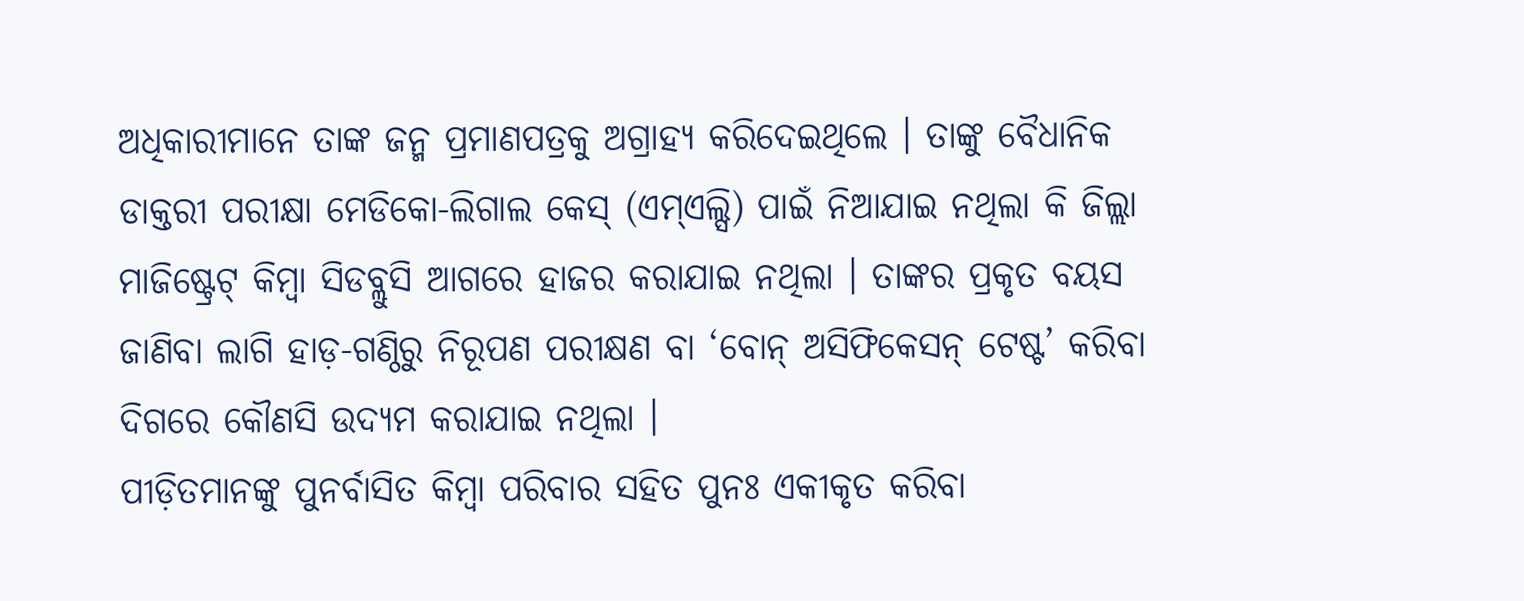ଅଧିକାରୀମାନେ ତାଙ୍କ ଜନ୍ମ ପ୍ରମାଣପତ୍ରକୁ ଅଗ୍ରାହ୍ୟ କରିଦେଇଥିଲେ । ତାଙ୍କୁ ବୈଧାନିକ ଡାକ୍ତରୀ ପରୀକ୍ଷା ମେଡିକୋ-ଲିଗାଲ କେସ୍ (ଏମ୍ଏଲ୍ସି) ପାଇଁ ନିଆଯାଇ ନଥିଲା କି ଜିଲ୍ଲା ମାଜିଷ୍ଟ୍ରେଟ୍ କିମ୍ବା ସିଡବ୍ଲୁସି ଆଗରେ ହାଜର କରାଯାଇ ନଥିଲା । ତାଙ୍କର ପ୍ରକୃତ ବୟସ ଜାଣିବା ଲାଗି ହାଡ଼-ଗଣ୍ଠିରୁ ନିରୂପଣ ପରୀକ୍ଷଣ ବା ‘ବୋନ୍ ଅସିଫିକେସନ୍ ଟେଷ୍ଟ’ କରିବା ଦିଗରେ କୌଣସି ଉଦ୍ୟମ କରାଯାଇ ନଥିଲା ।
ପୀଡ଼ିତମାନଙ୍କୁ ପୁନର୍ବାସିତ କିମ୍ବା ପରିବାର ସହିତ ପୁନଃ ଏକୀକୃତ କରିବା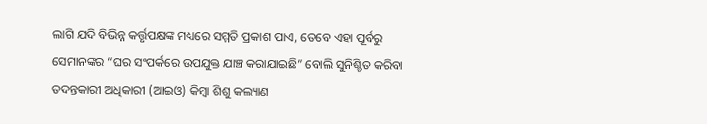ଲାଗି ଯଦି ବିଭିନ୍ନ କର୍ତ୍ତୃପକ୍ଷଙ୍କ ମଧ୍ୟରେ ସମ୍ମତି ପ୍ରକାଶ ପାଏ, ତେବେ ଏହା ପୂର୍ବରୁ ସେମାନଙ୍କର “ଘର ସଂପର୍କରେ ଉପଯୁକ୍ତ ଯାଞ୍ଚ କରାଯାଇଛି” ବୋଲି ସୁନିଶ୍ଚିତ କରିବା ତଦନ୍ତକାରୀ ଅଧିକାରୀ (ଆଇଓ) କିମ୍ବା ଶିଶୁ କଲ୍ୟାଣ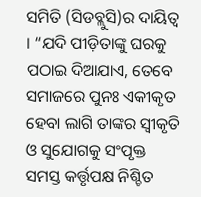ସମିତି (ସିଡବ୍ଲୁସି)ର ଦାୟିତ୍ୱ । “ଯଦି ପୀଡ଼ିତାଙ୍କୁ ଘରକୁ ପଠାଇ ଦିଆଯାଏ, ତେବେ ସମାଜରେ ପୁନଃ ଏକୀକୃତ ହେବା ଲାଗି ତାଙ୍କର ସ୍ୱୀକୃତି ଓ ସୁଯୋଗକୁ ସଂପୃକ୍ତ ସମସ୍ତ କର୍ତ୍ତୃପକ୍ଷ ନିଶ୍ଚିତ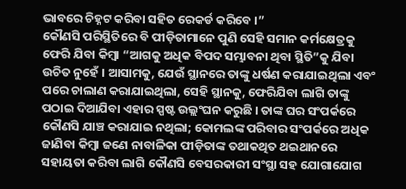ଭାବରେ ଚିହ୍ନଟ କରିବା ସହିତ ରେକର୍ଡ କରିବେ ।”
କୌଣସି ପରିସ୍ଥିତିରେ ବି ପୀଡ଼ିତାମାନେ ପୁଣି ସେହି ସମାନ କର୍ମକ୍ଷେତ୍ରକୁ ଫେରି ଯିବା କିମ୍ବା “ଆଗକୁ ଅଧିକ ବିପଦ ସମ୍ଭାବନା ଥିବା ସ୍ଥିତି”କୁ ଯିବା ଉଚିତ ନୁହେଁ । ଆସାମକୁ, ଯେଉଁ ସ୍ଥାନରେ ତାଙ୍କୁ ଧର୍ଷଣ କରାଯାଇଥିଲା ଏବଂ ପରେ ଚାଲାଣ କରାଯାଇଥିଲା, ସେହି ସ୍ଥାନକୁ, ଫେରିଯିବା ଲାଗି ତାଙ୍କୁ ପଠାଇ ଦିଆଯିବା ଏହାର ସ୍ପଷ୍ଟ ଉଲ୍ଲଂଘନ କରୁଛି । ତାଙ୍କ ଘର ସଂପର୍କରେ କୌଣସି ଯାଞ୍ଚ କରାଯାଇ ନଥିଲା; କୋମଲଙ୍କ ପରିବାର ସଂପର୍କରେ ଅଧିକ ଜାଣିବା କିମ୍ବା ଜଣେ ନାବାଳିକା ପୀଡ଼ିତାଙ୍କ ତଥାକଥିତ ଥଇଥାନରେ ସହାୟତା କରିବା ଲାଗି କୌଣସି ବେସରକାରୀ ସଂସ୍ଥା ସହ ଯୋଗାଯୋଗ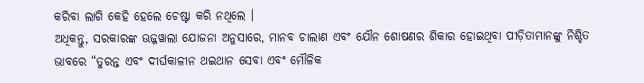କରିବା ଲାଗି କେହି ହେଲେ ଚେଷ୍ଟା କରି ନଥିଲେ ।
ଅଧିକନ୍ତୁ, ସରକାରଙ୍କ ଊଜ୍ଜୱାଲା ଯୋଜନା ଅନୁସାରେ, ମାନବ ଚାଲାଣ ଏବଂ ଯୌନ ଶୋଷଣର ଶିକାର ହୋଇଥିବା ପୀଡ଼ିତାମାନଙ୍କୁ ନିଶ୍ଚିତ ଭାବରେ “ତୁରନ୍ତ ଏବଂ ଦୀର୍ଘକାଳୀନ ଥଇଥାନ ସେବା ଏବଂ ମୌଳିକ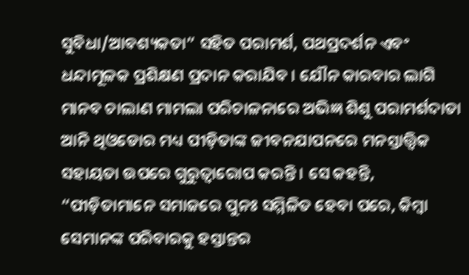ସୁବିଧା/ଆବଶ୍ୟକତା” ସହିତ ପରାମର୍ଶ, ପଥପ୍ରଦର୍ଶନ ଏବଂ ଧନ୍ଦାମୂଳକ ପ୍ରଶିକ୍ଷଣ ପ୍ରଦାନ କରାଯିବ । ଯୌନ କାରବାର ଲାଗି ମାନବ ଚାଲାଣ ମାମଲା ପରିଚାଳନାରେ ଅଭିଜ୍ଞ ଶିଶୁ ପରାମର୍ଶଦାତା ଆନି ଥିଓଡୋର ମଧ୍ୟ ପୀଡ଼ିତାଙ୍କ ଜୀବନଯାପନରେ ମନସ୍ତାତ୍ତ୍ୱିକ ସହାୟତା ଉପରେ ଗୁରୁତ୍ୱାରୋପ କରନ୍ତି । ସେ କହନ୍ତି, “ପୀଡ଼ିତାମାନେ ସମାଜରେ ପୁନଃ ସମ୍ମିଳିତ ହେବା ପରେ, କିମ୍ବା ସେମାନଙ୍କ ପରିବାରକୁ ହସ୍ତାନ୍ତର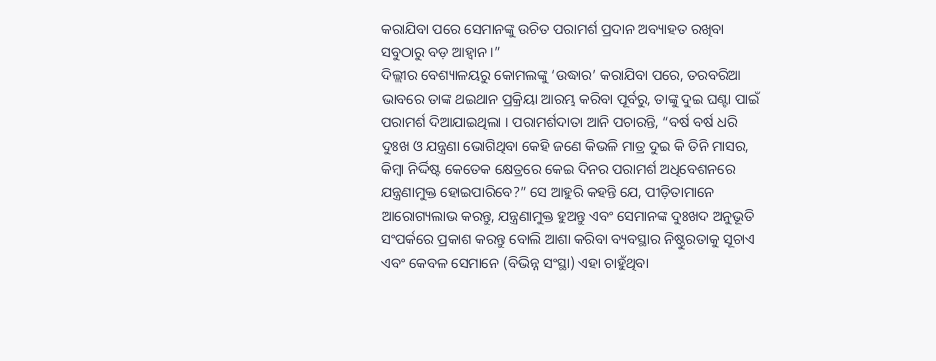କରାଯିବା ପରେ ସେମାନଙ୍କୁ ଉଚିତ ପରାମର୍ଶ ପ୍ରଦାନ ଅବ୍ୟାହତ ରଖିବା ସବୁଠାରୁ ବଡ଼ ଆହ୍ୱାନ ।”
ଦିଲ୍ଲୀର ବେଶ୍ୟାଳୟରୁ କୋମଲଙ୍କୁ ‘ଉଦ୍ଧାର’ କରାଯିବା ପରେ, ତରବରିଆ ଭାବରେ ତାଙ୍କ ଥଇଥାନ ପ୍ରକ୍ରିୟା ଆରମ୍ଭ କରିବା ପୂର୍ବରୁ, ତାଙ୍କୁ ଦୁଇ ଘଣ୍ଟା ପାଇଁ ପରାମର୍ଶ ଦିଆଯାଇଥିଲା । ପରାମର୍ଶଦାତା ଆନି ପଚାରନ୍ତି, “ବର୍ଷ ବର୍ଷ ଧରି ଦୁଃଖ ଓ ଯନ୍ତ୍ରଣା ଭୋଗିଥିବା କେହି ଜଣେ କିଭଳି ମାତ୍ର ଦୁଇ କି ତିନି ମାସର, କିମ୍ବା ନିର୍ଦ୍ଦିଷ୍ଟ କେତେକ କ୍ଷେତ୍ରରେ କେଇ ଦିନର ପରାମର୍ଶ ଅଧିବେଶନରେ ଯନ୍ତ୍ରଣାମୁକ୍ତ ହୋଇପାରିବେ?” ସେ ଆହୁରି କହନ୍ତି ଯେ, ପୀଡ଼ିତାମାନେ ଆରୋଗ୍ୟଲାଭ କରନ୍ତୁ, ଯନ୍ତ୍ରଣାମୁକ୍ତ ହୁଅନ୍ତୁ ଏବଂ ସେମାନଙ୍କ ଦୁଃଖଦ ଅନୁଭୂତି ସଂପର୍କରେ ପ୍ରକାଶ କରନ୍ତୁ ବୋଲି ଆଶା କରିବା ବ୍ୟବସ୍ଥାର ନିଷ୍ଠୁରତାକୁ ସୂଚାଏ ଏବଂ କେବଳ ସେମାନେ (ବିଭିନ୍ନ ସଂସ୍ଥା) ଏହା ଚାହୁଁଥିବା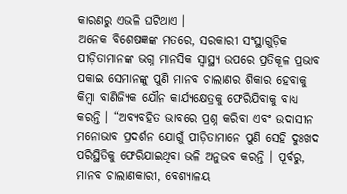କାରଣରୁ ଏଭଳି ଘଟିଥାଏ ।
ଅନେକ ବିଶେଷଜ୍ଞଙ୍କ ମତରେ, ସରକାରୀ ସଂସ୍ଥାଗୁଡ଼ିକ ପୀଡ଼ିତାମାନଙ୍କ ଭଗ୍ନ ମାନସିକ ସ୍ୱାସ୍ଥ୍ୟ ଉପରେ ପ୍ରତିକୂଳ ପ୍ରଭାବ ପକାଇ ସେମାନଙ୍କୁ ପୁଣି ମାନବ ଚାଲାଣର ଶିକାର ହେବାକୁ କିମ୍ବା ବାଣିଜ୍ୟିକ ଯୌନ କାର୍ଯ୍ୟକ୍ଷେତ୍ରକୁ ଫେରିଯିବାକୁ ବାଧ୍ୟ କରନ୍ତି । “ଅବ୍ୟବହିତ ଭାବରେ ପ୍ରଶ୍ନ କରିବା ଏବଂ ଉଦାସୀନ ମନୋଭାବ ପ୍ରଦର୍ଶନ ଯୋଗୁଁ ପୀଡ଼ିତାମାନେ ପୁଣି ସେହି ଦୁଃଖଦ ପରିସ୍ଥିତିକୁ ଫେରିଯାଇଥିବା ଭଳି ଅନୁଭବ କରନ୍ତି । ପୂର୍ବରୁ, ମାନବ ଚାଲାଣକାରୀ, ବେଶ୍ୟାଳୟ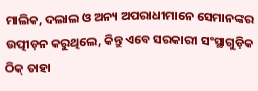ମାଲିକ, ଦଲାଲ ଓ ଅନ୍ୟ ଅପରାଧୀମାନେ ସେମାନଙ୍କର ଉତ୍ପୀଡ଼ନ କରୁଥିଲେ, କିନ୍ତୁ ଏବେ ସରକାରୀ ସଂସ୍ଥାଗୁଡ଼ିକ ଠିକ୍ ତାହା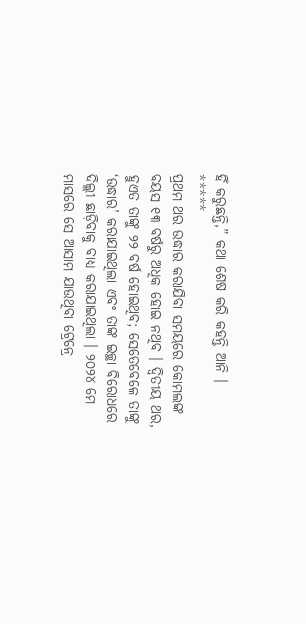ହିଁ କରୁଛନ୍ତି,” କଥା ଶେଷ କରି କହନ୍ତି ଆନି ।
*****
ପ୍ରଥମ ଥର ଉଦ୍ଧାର କରାଯିବା ସମୟରେ କୋମଲଙ୍କ ବୟସ ୧୩ ବର୍ଷରୁ ଅଧିକ ହୋଇ ନଥିବ । ଦ୍ୱିତୀୟ ଥର, ହୁଏତ ତାଙ୍କୁ ୨୨ ବର୍ଷ ହୋଇଥିବ; ସେତେବେଳେ ତାଙ୍କୁ ‘ଉଦ୍ଧାର’ କରାଯାଇଥିଲା ଏବଂ ତାଙ୍କ ଇଚ୍ଛା ବିରୋଧରେ ଦିଲ୍ଲୀ ଛାଡ଼ିବାକୁ ବାଧ୍ୟ କରାଯାଇଥିଲା । ୨୦୨୪ ମେ ମାସରେ ସେ ଆସାମ ଯାଉଥିବା ଟ୍ରେନ୍ରେ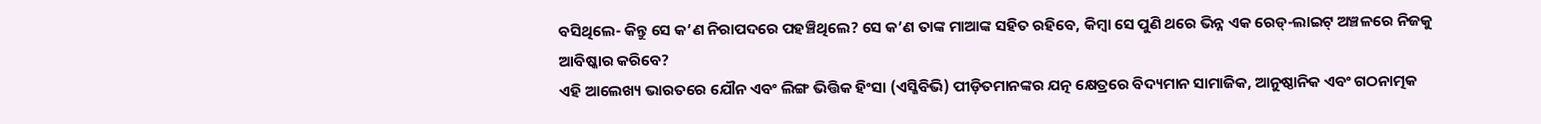ବସିଥିଲେ- କିନ୍ତୁ ସେ କ’ଣ ନିରାପଦରେ ପହଞ୍ଚିଥିଲେ? ସେ କ’ଣ ତାଙ୍କ ମାଆଙ୍କ ସହିତ ରହିବେ, କିମ୍ବା ସେ ପୁଣି ଥରେ ଭିନ୍ନ ଏକ ରେଡ୍-ଲାଇଟ୍ ଅଞ୍ଚଳରେ ନିଜକୁ ଆବିଷ୍କାର କରିବେ?
ଏହି ଆଲେଖ୍ୟ ଭାରତରେ ଯୌନ ଏବଂ ଲିଙ୍ଗ ଭିତ୍ତିକ ହିଂସା (ଏସ୍ଜିବିଭି) ପୀଡ଼ିତମାନଙ୍କର ଯତ୍ନ କ୍ଷେତ୍ରରେ ବିଦ୍ୟମାନ ସାମାଜିକ, ଆନୁଷ୍ଠାନିକ ଏବଂ ଗଠନାତ୍ମକ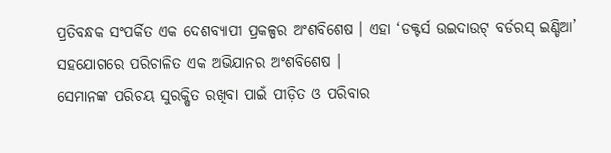ପ୍ରତିବନ୍ଧକ ସଂପର୍କିତ ଏକ ଦେଶବ୍ୟାପୀ ପ୍ରକଳ୍ପର ଅଂଶବିଶେଷ । ଏହା ‘ଡକ୍ଟର୍ସ ଉଇଦାଉଟ୍ ବର୍ଡରସ୍ ଇଣ୍ଡିଆ’ ସହଯୋଗରେ ପରିଚାଳିତ ଏକ ଅଭିଯାନର ଅଂଶବିଶେଷ ।
ସେମାନଙ୍କ ପରିଚୟ ସୁରକ୍ଷିତ ରଖିବା ପାଇଁ ପୀଡ଼ିତ ଓ ପରିବାର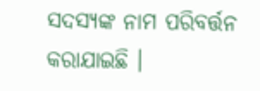ସଦସ୍ୟଙ୍କ ନାମ ପରିବର୍ତ୍ତନ କରାଯାଇଛି ।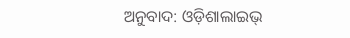ଅନୁବାଦ: ଓଡ଼ିଶାଲାଇଭ୍